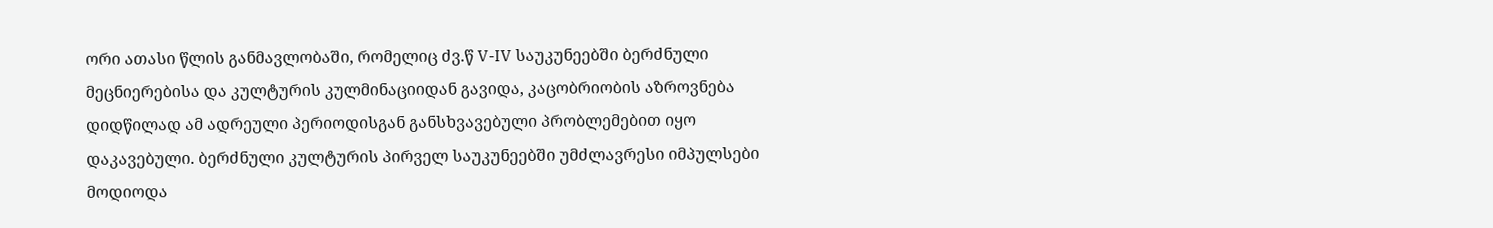ორი ათასი წლის განმავლობაში, რომელიც ძვ.წ V-IV საუკუნეებში ბერძნული მეცნიერებისა და კულტურის კულმინაციიდან გავიდა, კაცობრიობის აზროვნება დიდწილად ამ ადრეული პერიოდისგან განსხვავებული პრობლემებით იყო დაკავებული. ბერძნული კულტურის პირველ საუკუნეებში უმძლავრესი იმპულსები მოდიოდა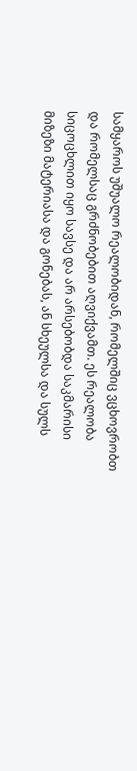სამყაროს უშუალო რეალობიდან, რომელშიც ვცხოვრობთ და რომელსაც გრძნობებით აღვიქვამთ. ეს რეალობა სიცოცხლით იყო სავსე და არ არსებობდა საკმარისი მიზეზი მატერიასა და გონებას, ან სხეულსა და სულს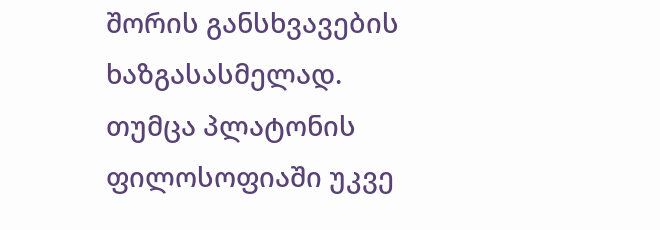შორის განსხვავების ხაზგასასმელად. თუმცა პლატონის ფილოსოფიაში უკვე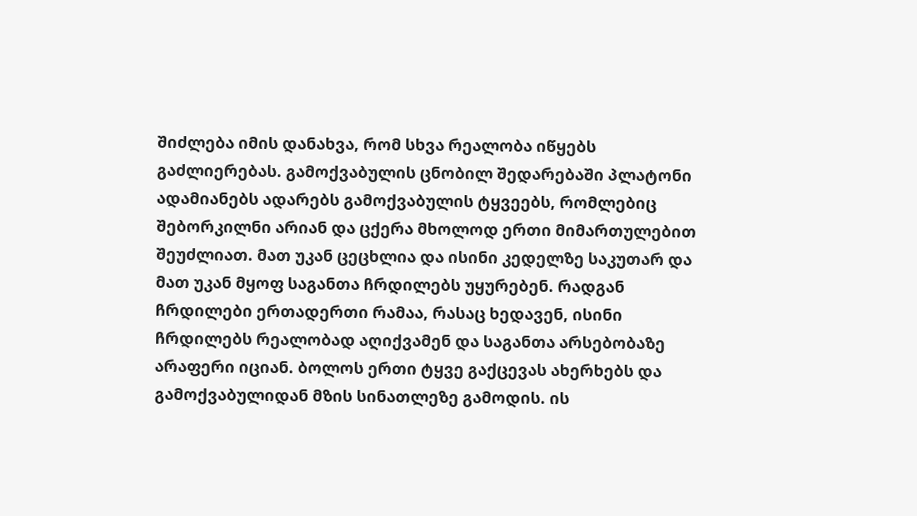შიძლება იმის დანახვა, რომ სხვა რეალობა იწყებს გაძლიერებას. გამოქვაბულის ცნობილ შედარებაში პლატონი ადამიანებს ადარებს გამოქვაბულის ტყვეებს, რომლებიც შებორკილნი არიან და ცქერა მხოლოდ ერთი მიმართულებით შეუძლიათ. მათ უკან ცეცხლია და ისინი კედელზე საკუთარ და მათ უკან მყოფ საგანთა ჩრდილებს უყურებენ. რადგან ჩრდილები ერთადერთი რამაა, რასაც ხედავენ, ისინი ჩრდილებს რეალობად აღიქვამენ და საგანთა არსებობაზე არაფერი იციან. ბოლოს ერთი ტყვე გაქცევას ახერხებს და გამოქვაბულიდან მზის სინათლეზე გამოდის. ის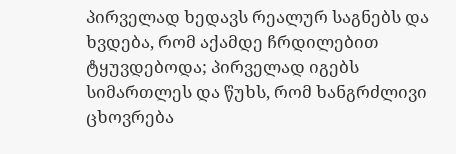პირველად ხედავს რეალურ საგნებს და ხვდება, რომ აქამდე ჩრდილებით ტყუვდებოდა; პირველად იგებს სიმართლეს და წუხს, რომ ხანგრძლივი ცხოვრება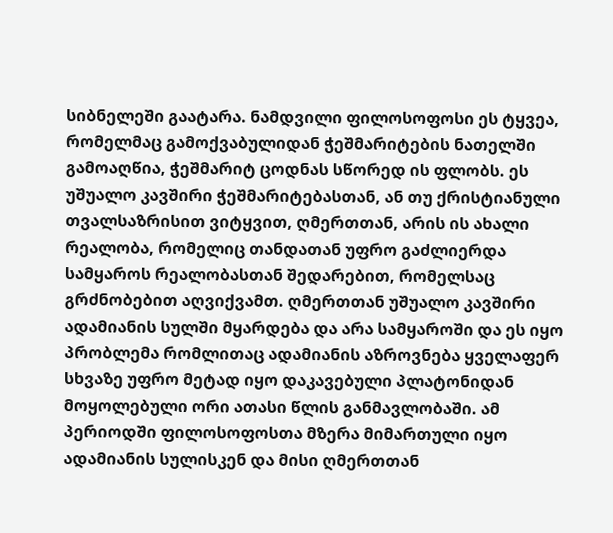სიბნელეში გაატარა. ნამდვილი ფილოსოფოსი ეს ტყვეა, რომელმაც გამოქვაბულიდან ჭეშმარიტების ნათელში გამოაღწია, ჭეშმარიტ ცოდნას სწორედ ის ფლობს. ეს უშუალო კავშირი ჭეშმარიტებასთან, ან თუ ქრისტიანული თვალსაზრისით ვიტყვით, ღმერთთან, არის ის ახალი რეალობა, რომელიც თანდათან უფრო გაძლიერდა სამყაროს რეალობასთან შედარებით, რომელსაც გრძნობებით აღვიქვამთ. ღმერთთან უშუალო კავშირი ადამიანის სულში მყარდება და არა სამყაროში და ეს იყო პრობლემა რომლითაც ადამიანის აზროვნება ყველაფერ სხვაზე უფრო მეტად იყო დაკავებული პლატონიდან მოყოლებული ორი ათასი წლის განმავლობაში. ამ პერიოდში ფილოსოფოსთა მზერა მიმართული იყო ადამიანის სულისკენ და მისი ღმერთთან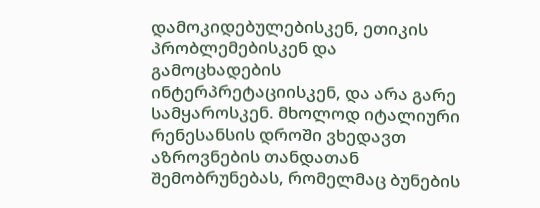დამოკიდებულებისკენ, ეთიკის პრობლემებისკენ და გამოცხადების ინტერპრეტაციისკენ, და არა გარე სამყაროსკენ. მხოლოდ იტალიური რენესანსის დროში ვხედავთ აზროვნების თანდათან შემობრუნებას, რომელმაც ბუნების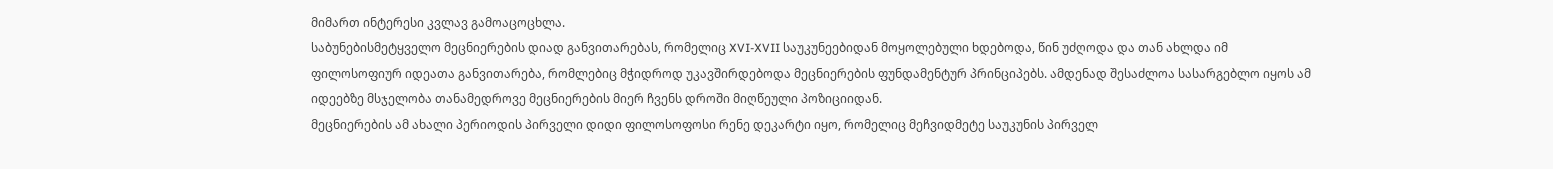მიმართ ინტერესი კვლავ გამოაცოცხლა.
საბუნებისმეტყველო მეცნიერების დიად განვითარებას, რომელიც XVI-XVII საუკუნეებიდან მოყოლებული ხდებოდა, წინ უძღოდა და თან ახლდა იმ ფილოსოფიურ იდეათა განვითარება, რომლებიც მჭიდროდ უკავშირდებოდა მეცნიერების ფუნდამენტურ პრინციპებს. ამდენად შესაძლოა სასარგებლო იყოს ამ იდეებზე მსჯელობა თანამედროვე მეცნიერების მიერ ჩვენს დროში მიღწეული პოზიციიდან.
მეცნიერების ამ ახალი პერიოდის პირველი დიდი ფილოსოფოსი რენე დეკარტი იყო, რომელიც მეჩვიდმეტე საუკუნის პირველ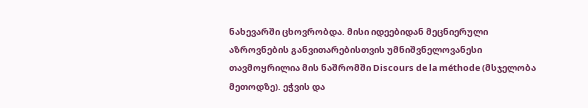ნახევარში ცხოვრობდა. მისი იდეებიდან მეცნიერული აზროვნების განვითარებისთვის უმნიშვნელოვანესი თავმოყრილია მის ნაშრომში Discours de la méthode (მსჯელობა მეთოდზე). ეჭვის და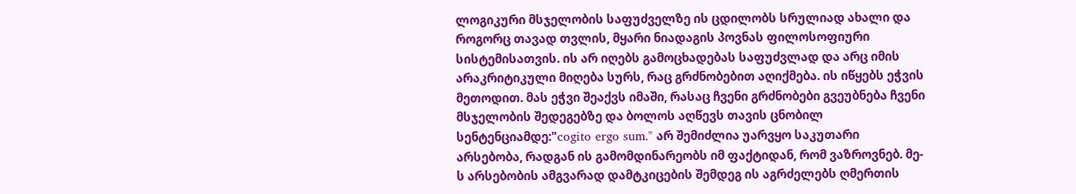ლოგიკური მსჯელობის საფუძველზე ის ცდილობს სრულიად ახალი და როგორც თავად თვლის, მყარი ნიადაგის პოვნას ფილოსოფიური სისტემისათვის. ის არ იღებს გამოცხადებას საფუძვლად და არც იმის არაკრიტიკული მიღება სურს, რაც გრძნობებით აღიქმება. ის იწყებს ეჭვის მეთოდით. მას ეჭვი შეაქვს იმაში, რასაც ჩვენი გრძნობები გვეუბნება ჩვენი მსჯელობის შედეგებზე და ბოლოს აღწევს თავის ცნობილ სენტენციამდე:"cogito ergo sum." არ შემიძლია უარვყო საკუთარი არსებობა, რადგან ის გამომდინარეობს იმ ფაქტიდან, რომ ვაზროვნებ. მე-ს არსებობის ამგვარად დამტკიცების შემდეგ ის აგრძელებს ღმერთის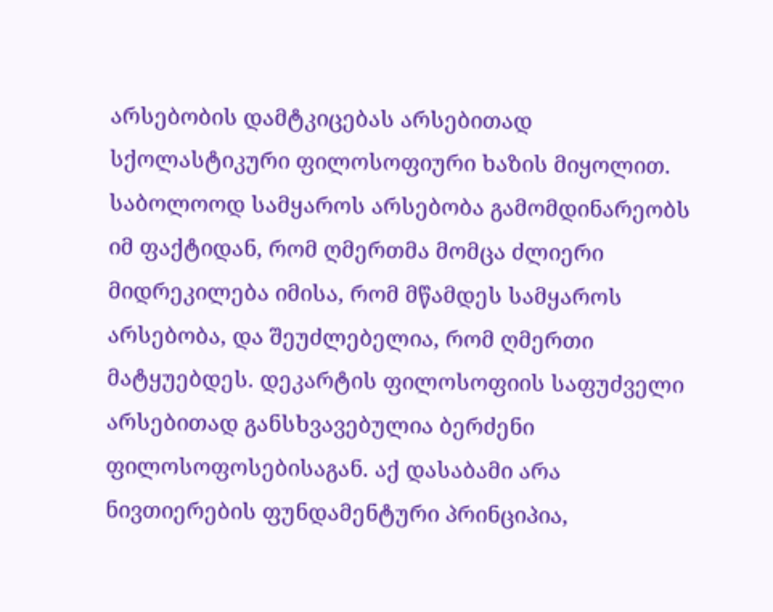არსებობის დამტკიცებას არსებითად სქოლასტიკური ფილოსოფიური ხაზის მიყოლით. საბოლოოდ სამყაროს არსებობა გამომდინარეობს იმ ფაქტიდან, რომ ღმერთმა მომცა ძლიერი მიდრეკილება იმისა, რომ მწამდეს სამყაროს არსებობა, და შეუძლებელია, რომ ღმერთი მატყუებდეს. დეკარტის ფილოსოფიის საფუძველი არსებითად განსხვავებულია ბერძენი ფილოსოფოსებისაგან. აქ დასაბამი არა ნივთიერების ფუნდამენტური პრინციპია,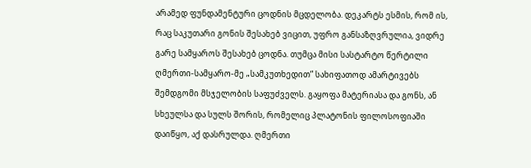არამედ ფუნდამენტური ცოდნის მცდელობა. დეკარტს ესმის, რომ ის, რაც საკუთარი გონის შესახებ ვიცით, უფრო განსაზღვრულია, ვიდრე გარე სამყაროს შესახებ ცოდნა. თუმცა მისი სასტარტო წერტილი ღმერთი-სამყარო-მე „სამკუთხედით“ სახიფათოდ ამარტივებს შემდგომი მსჯელობის საფუძველს. გაყოფა მატერიასა და გონს, ან სხეულსა და სულს შორის, რომელიც პლატონის ფილოსოფიაში დაიწყო, აქ დასრულდა. ღმერთი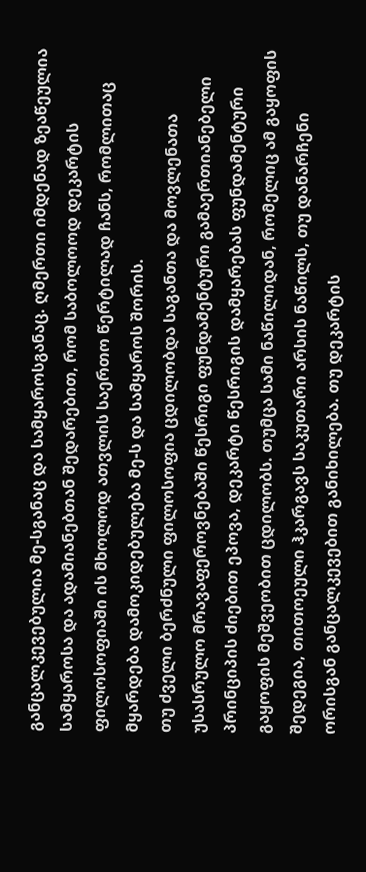განცალკევებულია მე-სგანაც და სამყაროსგანაც. ღმერთი იმდენად ზეაწეულია სამყაროსა და ადამიანებთან შედარებით, რომ საბოლოოდ დეკარტის ფილოსოფიაში ის მხოლოდ ათვლის საერთო წერტილად ჩანს, რომლითაც მყარდება დამოკიდებულება მე-ს და სამყაროს შორის.
თუ ძველი ბერძნული ფილოსოფია ცდილობდა საგანთა და მოვლენათა უსასრულო მრავაფეროვნებაში წესრიგი ფუნდამენტური გამაერთიანებელი პრინციპის ძიებით ეპოვა, დეკარტი წესრიგის დამყარებას ფუნდამენტური გაყოფის მეშვეობით ცდილობს. თუმცა სამი ნაწილიდან, რომელიც ამ გაყოფის შედეგია, თითოეული ჰკარგავს საკუთარი არსის ნაწილს, თუ დანარჩენი ორისგან განცალკევებით განიხილება. თუ დეკარტის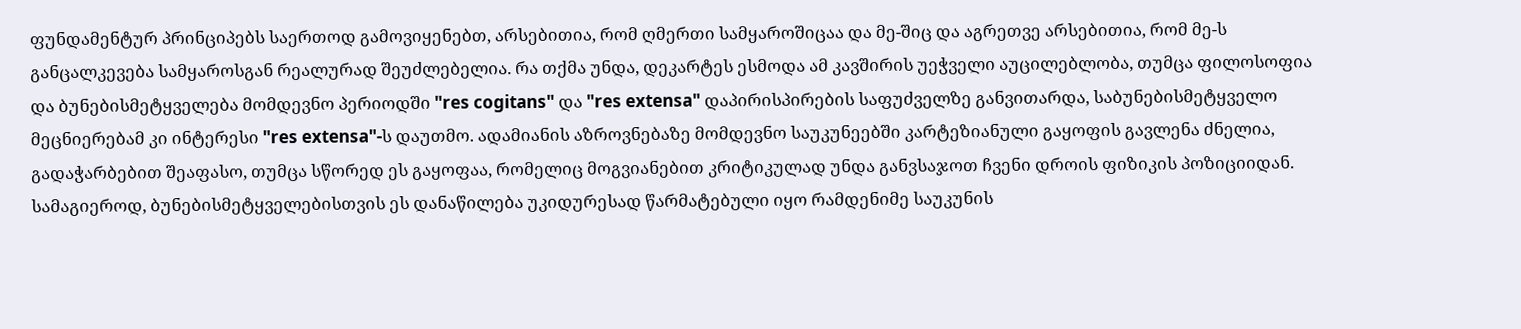ფუნდამენტურ პრინციპებს საერთოდ გამოვიყენებთ, არსებითია, რომ ღმერთი სამყაროშიცაა და მე-შიც და აგრეთვე არსებითია, რომ მე-ს განცალკევება სამყაროსგან რეალურად შეუძლებელია. რა თქმა უნდა, დეკარტეს ესმოდა ამ კავშირის უეჭველი აუცილებლობა, თუმცა ფილოსოფია და ბუნებისმეტყველება მომდევნო პერიოდში "res cogitans" და "res extensa" დაპირისპირების საფუძველზე განვითარდა, საბუნებისმეტყველო მეცნიერებამ კი ინტერესი "res extensa"-ს დაუთმო. ადამიანის აზროვნებაზე მომდევნო საუკუნეებში კარტეზიანული გაყოფის გავლენა ძნელია, გადაჭარბებით შეაფასო, თუმცა სწორედ ეს გაყოფაა, რომელიც მოგვიანებით კრიტიკულად უნდა განვსაჯოთ ჩვენი დროის ფიზიკის პოზიციიდან.
სამაგიეროდ, ბუნებისმეტყველებისთვის ეს დანაწილება უკიდურესად წარმატებული იყო რამდენიმე საუკუნის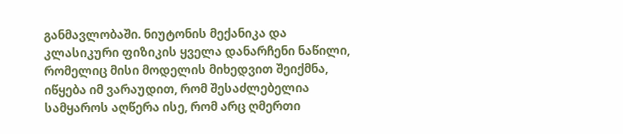განმავლობაში. ნიუტონის მექანიკა და კლასიკური ფიზიკის ყველა დანარჩენი ნაწილი, რომელიც მისი მოდელის მიხედვით შეიქმნა, იწყება იმ ვარაუდით, რომ შესაძლებელია სამყაროს აღწერა ისე, რომ არც ღმერთი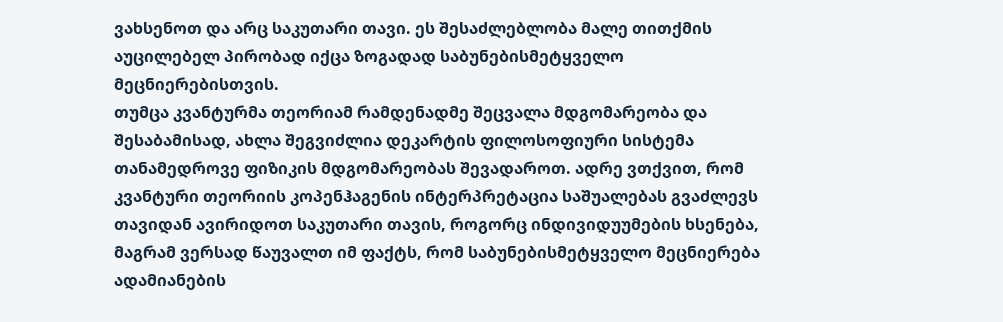ვახსენოთ და არც საკუთარი თავი. ეს შესაძლებლობა მალე თითქმის აუცილებელ პირობად იქცა ზოგადად საბუნებისმეტყველო მეცნიერებისთვის.
თუმცა კვანტურმა თეორიამ რამდენადმე შეცვალა მდგომარეობა და შესაბამისად, ახლა შეგვიძლია დეკარტის ფილოსოფიური სისტემა თანამედროვე ფიზიკის მდგომარეობას შევადაროთ. ადრე ვთქვით, რომ კვანტური თეორიის კოპენჰაგენის ინტერპრეტაცია საშუალებას გვაძლევს თავიდან ავირიდოთ საკუთარი თავის, როგორც ინდივიდუუმების ხსენება, მაგრამ ვერსად წაუვალთ იმ ფაქტს, რომ საბუნებისმეტყველო მეცნიერება ადამიანების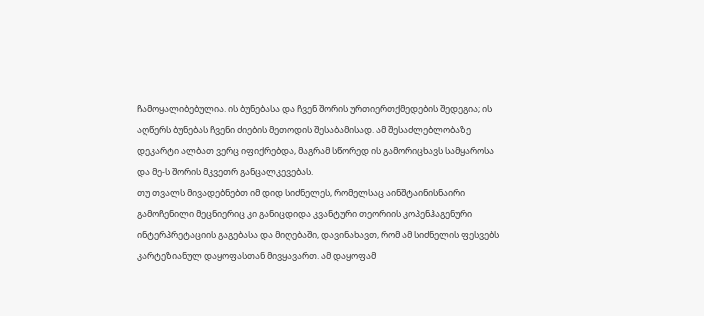ჩამოყალიბებულია. ის ბუნებასა და ჩვენ შორის ურთიერთქმედების შედეგია; ის აღწერს ბუნებას ჩვენი ძიების მეთოდის შესაბამისად. ამ შესაძლებლობაზე დეკარტი ალბათ ვერც იფიქრებდა, მაგრამ სწორედ ის გამორიცხავს სამყაროსა და მე-ს შორის მკვეთრ განცალკევებას.
თუ თვალს მივადებნებთ იმ დიდ სიძნელეს, რომელსაც აინშტაინისნაირი გამოჩენილი მეცნიერიც კი განიცდიდა კვანტური თეორიის კოპენჰაგენური ინტერპრეტაციის გაგებასა და მიღებაში, დავინახავთ, რომ ამ სიძნელის ფესვებს კარტეზიანულ დაყოფასთან მივყავართ. ამ დაყოფამ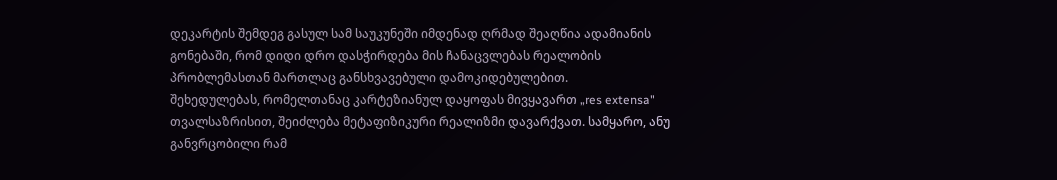დეკარტის შემდეგ გასულ სამ საუკუნეში იმდენად ღრმად შეაღწია ადამიანის გონებაში, რომ დიდი დრო დასჭირდება მის ჩანაცვლებას რეალობის პრობლემასთან მართლაც განსხვავებული დამოკიდებულებით.
შეხედულებას, რომელთანაც კარტეზიანულ დაყოფას მივყავართ „res extensa" თვალსაზრისით, შეიძლება მეტაფიზიკური რეალიზმი დავარქვათ. სამყარო, ანუ განვრცობილი რამ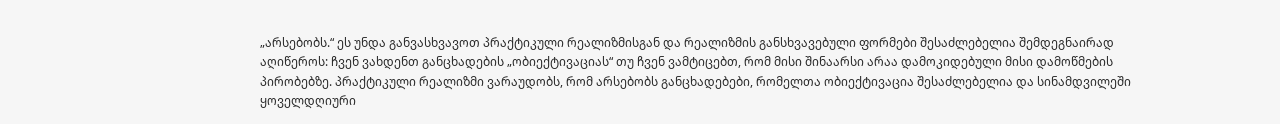„არსებობს.“ ეს უნდა განვასხვავოთ პრაქტიკული რეალიზმისგან და რეალიზმის განსხვავებული ფორმები შესაძლებელია შემდეგნაირად აღიწეროს: ჩვენ ვახდენთ განცხადების „ობიექტივაციას“ თუ ჩვენ ვამტიცებთ, რომ მისი შინაარსი არაა დამოკიდებული მისი დამოწმების პირობებზე. პრაქტიკული რეალიზმი ვარაუდობს, რომ არსებობს განცხადებები, რომელთა ობიექტივაცია შესაძლებელია და სინამდვილეში ყოველდღიური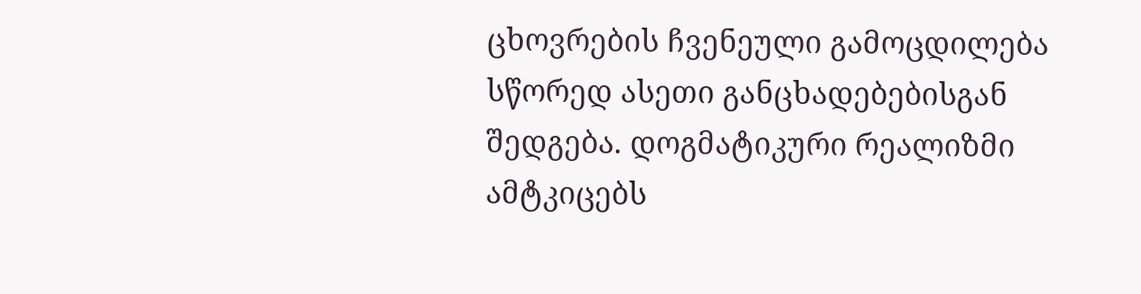ცხოვრების ჩვენეული გამოცდილება სწორედ ასეთი განცხადებებისგან შედგება. დოგმატიკური რეალიზმი ამტკიცებს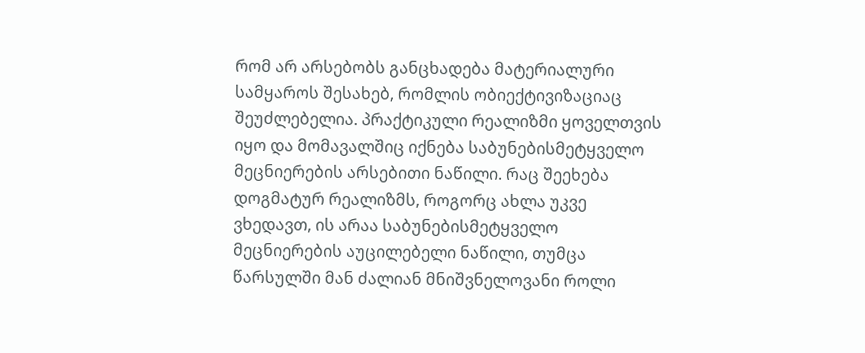რომ არ არსებობს განცხადება მატერიალური სამყაროს შესახებ, რომლის ობიექტივიზაციაც შეუძლებელია. პრაქტიკული რეალიზმი ყოველთვის იყო და მომავალშიც იქნება საბუნებისმეტყველო მეცნიერების არსებითი ნაწილი. რაც შეეხება დოგმატურ რეალიზმს, როგორც ახლა უკვე ვხედავთ, ის არაა საბუნებისმეტყველო მეცნიერების აუცილებელი ნაწილი, თუმცა წარსულში მან ძალიან მნიშვნელოვანი როლი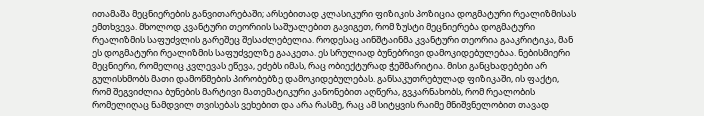ითამაშა მეცნიერების განვითარებაში; არსებითად კლასიკური ფიზიკის პოზიცია დოგმატური რეალიზმისას ემთხვევა. მხოლოდ კვანტური თეორიის საშუალებით გავიგეთ, რომ ზუსტი მეცნიერება დოგმატური რეალიზმის საფუძვლის გარეშეც შესაძლებელია. როდესაც აინშტაინმა კვანტური თეორია გააკრიტიკა, მან ეს დოგმატური რეალიზმის საფუძველზე გააკეთა. ეს სრულიად ბუნებრივი დამოკიდებულებაა. ნებისმიერი მეცნიერი, რომელიც კვლევას ეწევა, ეძებს იმას, რაც ობიექტურად ჭეშმარიტია. მისი განცხადებები არ გულისხმობს მათი დამოწმების პირობებზე დამოკიდებულებას. განსაკუთრებულად ფიზიკაში, ის ფაქტი, რომ შეგვიძლია ბუნების მარტივი მათემატიკური კანონებით აღწერა, გვკარნახობს, რომ რეალობის რომელიღაც ნამდვილ თვისებას ვეხებით და არა რასმე, რაც ამ სიტყვის რაიმე მნიშვნელობით თავად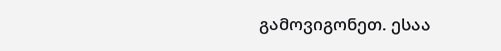გამოვიგონეთ. ესაა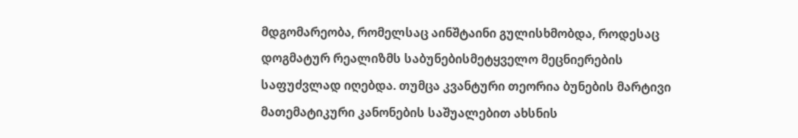მდგომარეობა, რომელსაც აინშტაინი გულისხმობდა, როდესაც დოგმატურ რეალიზმს საბუნებისმეტყველო მეცნიერების საფუძვლად იღებდა. თუმცა კვანტური თეორია ბუნების მარტივი მათემატიკური კანონების საშუალებით ახსნის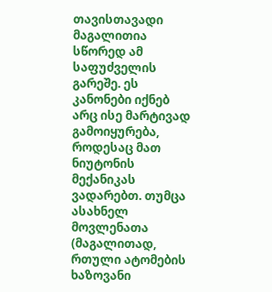თავისთავადი მაგალითია სწორედ ამ საფუძველის გარეშე. ეს კანონები იქნებ არც ისე მარტივად გამოიყურება, როდესაც მათ ნიუტონის მექანიკას ვადარებთ. თუმცა ასახნელ მოვლენათა (მაგალითად, რთული ატომების ხაზოვანი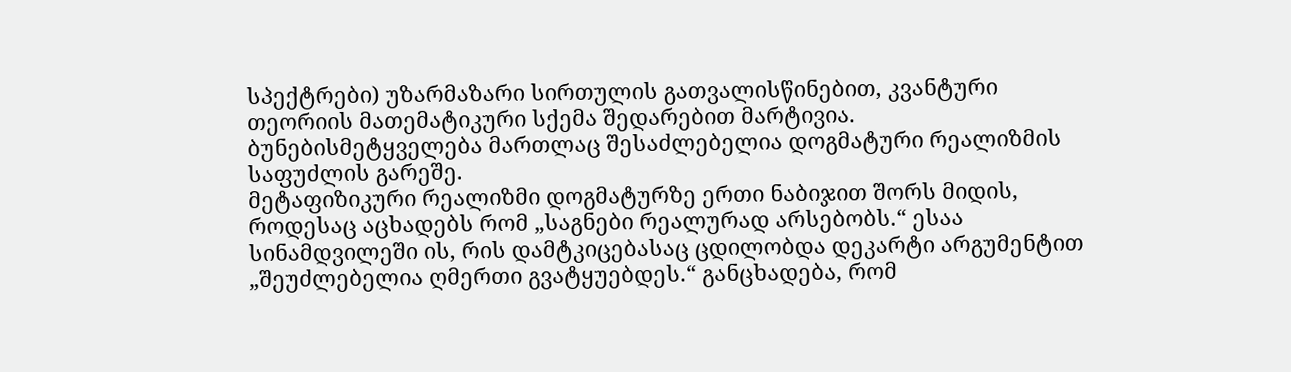სპექტრები) უზარმაზარი სირთულის გათვალისწინებით, კვანტური თეორიის მათემატიკური სქემა შედარებით მარტივია. ბუნებისმეტყველება მართლაც შესაძლებელია დოგმატური რეალიზმის საფუძლის გარეშე.
მეტაფიზიკური რეალიზმი დოგმატურზე ერთი ნაბიჯით შორს მიდის, როდესაც აცხადებს რომ „საგნები რეალურად არსებობს.“ ესაა სინამდვილეში ის, რის დამტკიცებასაც ცდილობდა დეკარტი არგუმენტით „შეუძლებელია ღმერთი გვატყუებდეს.“ განცხადება, რომ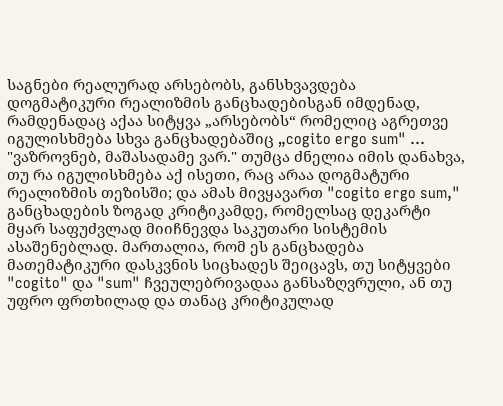საგნები რეალურად არსებობს, განსხვავდება დოგმატიკური რეალიზმის განცხადებისგან იმდენად, რამდენადაც აქაა სიტყვა „არსებობს“ რომელიც აგრეთვე იგულისხმება სხვა განცხადებაშიც „cogito ergo sum" ... "ვაზროვნებ, მაშასადამე ვარ." თუმცა ძნელია იმის დანახვა, თუ რა იგულისხმება აქ ისეთი, რაც არაა დოგმატური რეალიზმის თეზისში; და ამას მივყავართ "cogito ergo sum," განცხადების ზოგად კრიტიკამდე, რომელსაც დეკარტი მყარ საფუძვლად მიიჩნევდა საკუთარი სისტემის ასაშენებლად. მართალია, რომ ეს განცხადება მათემატიკური დასკვნის სიცხადეს შეიცავს, თუ სიტყვები "cogito" და "sum" ჩვეულებრივადაა განსაზღვრული, ან თუ უფრო ფრთხილად და თანაც კრიტიკულად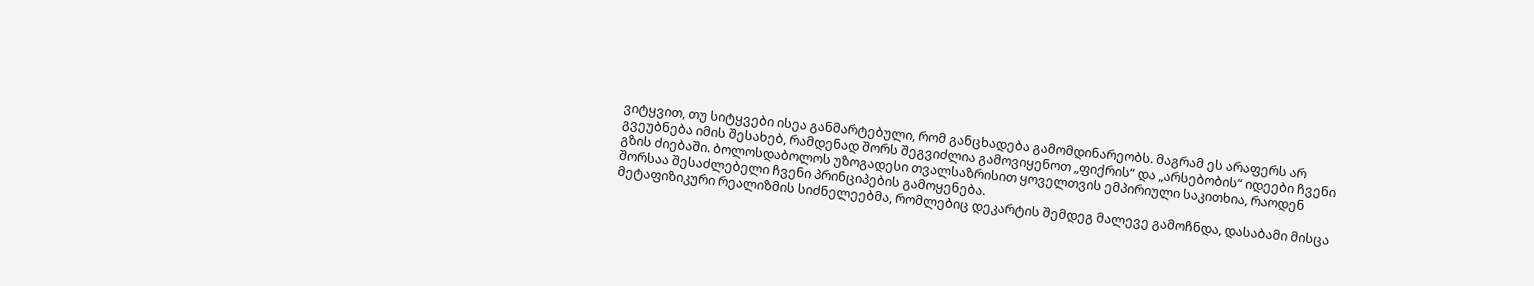ვიტყვით, თუ სიტყვები ისეა განმარტებული, რომ განცხადება გამომდინარეობს. მაგრამ ეს არაფერს არ გვეუბნება იმის შესახებ, რამდენად შორს შეგვიძლია გამოვიყენოთ „ფიქრის“ და „არსებობის“ იდეები ჩვენი გზის ძიებაში. ბოლოსდაბოლოს უზოგადესი თვალსაზრისით ყოველთვის ემპირიული საკითხია, რაოდენ შორსაა შესაძლებელი ჩვენი პრინციპების გამოყენება.
მეტაფიზიკური რეალიზმის სიძნელეებმა, რომლებიც დეკარტის შემდეგ მალევე გამოჩნდა, დასაბამი მისცა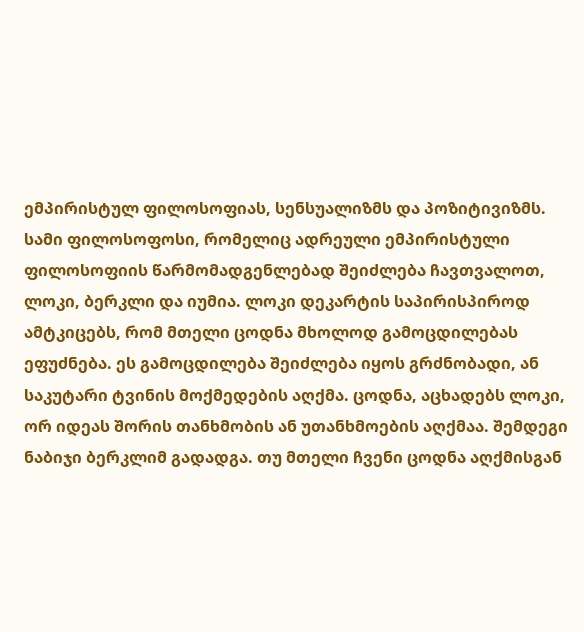ემპირისტულ ფილოსოფიას, სენსუალიზმს და პოზიტივიზმს.
სამი ფილოსოფოსი, რომელიც ადრეული ემპირისტული ფილოსოფიის წარმომადგენლებად შეიძლება ჩავთვალოთ, ლოკი, ბერკლი და იუმია. ლოკი დეკარტის საპირისპიროდ ამტკიცებს, რომ მთელი ცოდნა მხოლოდ გამოცდილებას ეფუძნება. ეს გამოცდილება შეიძლება იყოს გრძნობადი, ან საკუტარი ტვინის მოქმედების აღქმა. ცოდნა, აცხადებს ლოკი, ორ იდეას შორის თანხმობის ან უთანხმოების აღქმაა. შემდეგი ნაბიჯი ბერკლიმ გადადგა. თუ მთელი ჩვენი ცოდნა აღქმისგან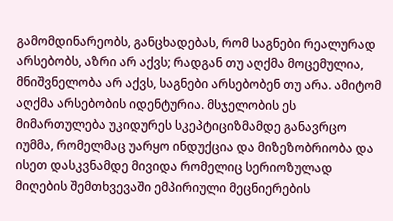გამომდინარეობს, განცხადებას, რომ საგნები რეალურად არსებობს, აზრი არ აქვს; რადგან თუ აღქმა მოცემულია, მნიშვნელობა არ აქვს, საგნები არსებობენ თუ არა. ამიტომ აღქმა არსებობის იდენტურია. მსჯელობის ეს მიმართულება უკიდურეს სკეპტიციზმამდე განავრცო იუმმა, რომელმაც უარყო ინდუქცია და მიზეზობრიობა და ისეთ დასკვნამდე მივიდა რომელიც სერიოზულად მიღების შემთხვევაში ემპირიული მეცნიერების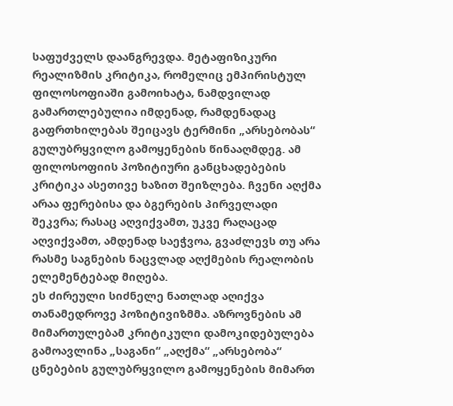საფუძველს დაანგრევდა. მეტაფიზიკური რეალიზმის კრიტიკა, რომელიც ემპირისტულ ფილოსოფიაში გამოიხატა, ნამდვილად გამართლებულია იმდენად, რამდენადაც გაფრთხილებას შეიცავს ტერმინი „არსებობას“ გულუბრყვილო გამოყენების წინააღმდეგ. ამ ფილოსოფიის პოზიტიური განცხადებების კრიტიკა ასეთივე ხაზით შეიზლება. ჩვენი აღქმა არაა ფერებისა და ბგერების პირველადი შეკვრა; რასაც აღვიქვამთ, უკვე რაღაცად აღვიქვამთ, ამდენად საეჭვოა, გვაძლევს თუ არა რასმე საგნების ნაცვლად აღქმების რეალობის ელემენტებად მიღება.
ეს ძირეული სიძნელე ნათლად აღიქვა თანამედროვე პოზიტივიზმმა. აზროვნების ამ მიმართულებამ კრიტიკული დამოკიდებულება გამოავლინა „საგანი“ „აღქმა“ „არსებობა“ ცნებების გულუბრყვილო გამოყენების მიმართ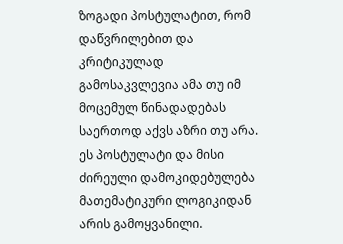ზოგადი პოსტულატით, რომ დაწვრილებით და კრიტიკულად გამოსაკვლევია ამა თუ იმ მოცემულ წინადადებას საერთოდ აქვს აზრი თუ არა. ეს პოსტულატი და მისი ძირეული დამოკიდებულება მათემატიკური ლოგიკიდან არის გამოყვანილი.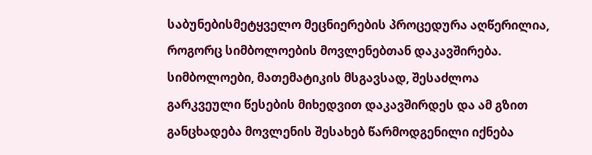საბუნებისმეტყველო მეცნიერების პროცედურა აღწერილია, როგორც სიმბოლოების მოვლენებთან დაკავშირება. სიმბოლოები, მათემატიკის მსგავსად, შესაძლოა გარკვეული წესების მიხედვით დაკავშირდეს და ამ გზით განცხადება მოვლენის შესახებ წარმოდგენილი იქნება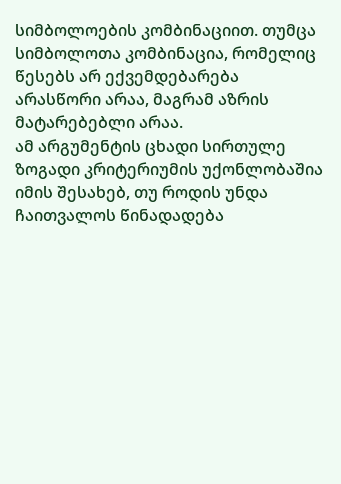სიმბოლოების კომბინაციით. თუმცა სიმბოლოთა კომბინაცია, რომელიც წესებს არ ექვემდებარება არასწორი არაა, მაგრამ აზრის მატარებებლი არაა.
ამ არგუმენტის ცხადი სირთულე ზოგადი კრიტერიუმის უქონლობაშია იმის შესახებ, თუ როდის უნდა ჩაითვალოს წინადადება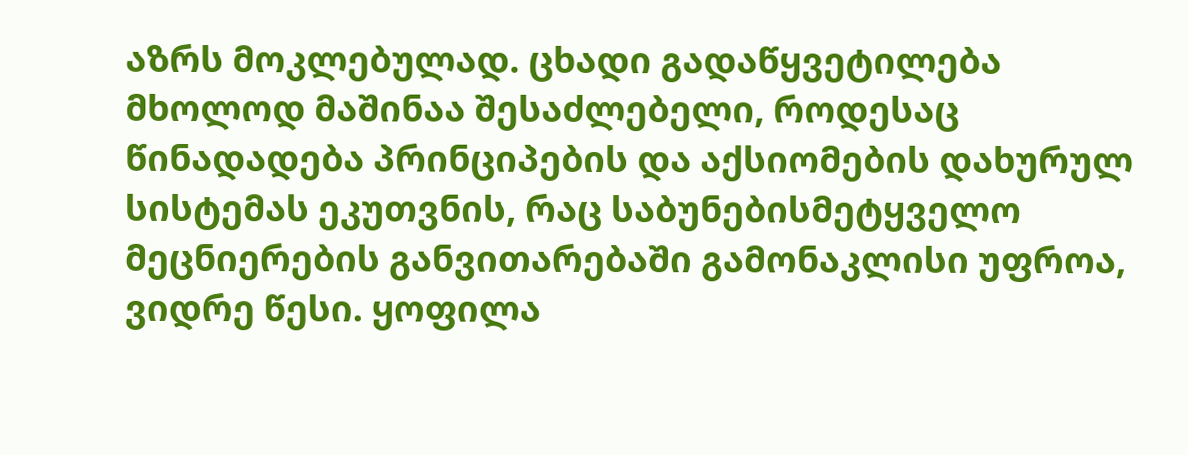აზრს მოკლებულად. ცხადი გადაწყვეტილება მხოლოდ მაშინაა შესაძლებელი, როდესაც წინადადება პრინციპების და აქსიომების დახურულ სისტემას ეკუთვნის, რაც საბუნებისმეტყველო მეცნიერების განვითარებაში გამონაკლისი უფროა, ვიდრე წესი. ყოფილა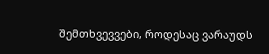შემთხვევვები, როდესაც ვარაუდს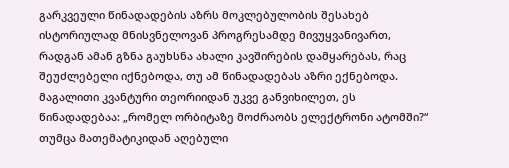გარკვეული წინადადების აზრს მოკლებულობის შესახებ ისტორიულად მნისვნელოვან პროგრესამდე მივუყვანივართ, რადგან ამან გზნა გაუხსნა ახალი კავშირების დამყარებას, რაც შეუძლებელი იქნებოდა, თუ ამ წინადადებას აზრი ექნებოდა. მაგალითი კვანტური თეორიიდან უკვე განვიხილეთ, ეს წინადადებაა: „რომელ ორბიტაზე მოძრაობს ელექტრონი ატომში?“ თუმცა მათემატიკიდან აღებული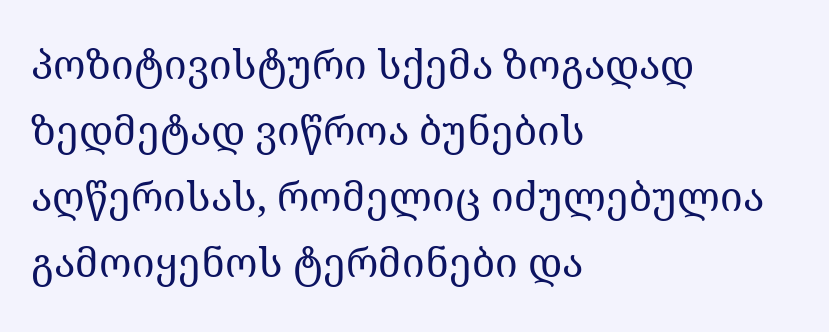პოზიტივისტური სქემა ზოგადად ზედმეტად ვიწროა ბუნების აღწერისას, რომელიც იძულებულია გამოიყენოს ტერმინები და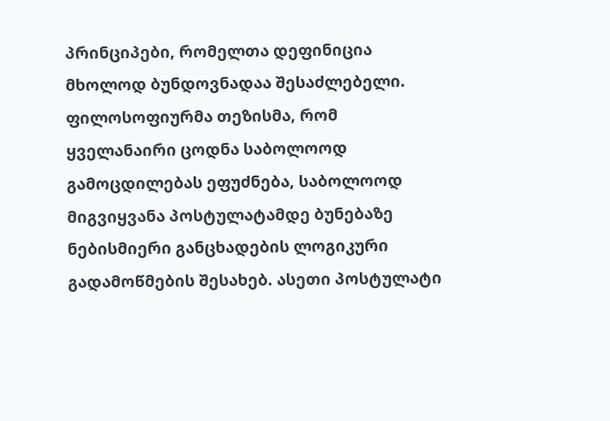პრინციპები, რომელთა დეფინიცია მხოლოდ ბუნდოვნადაა შესაძლებელი.
ფილოსოფიურმა თეზისმა, რომ ყველანაირი ცოდნა საბოლოოდ გამოცდილებას ეფუძნება, საბოლოოდ მიგვიყვანა პოსტულატამდე ბუნებაზე ნებისმიერი განცხადების ლოგიკური გადამოწმების შესახებ. ასეთი პოსტულატი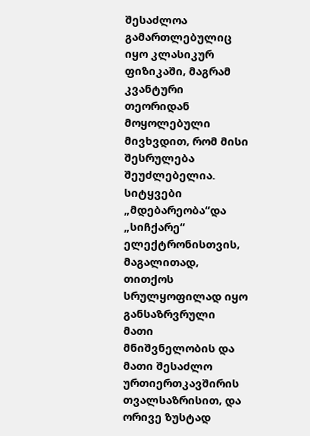შესაძლოა გამართლებულიც იყო კლასიკურ ფიზიკაში, მაგრამ კვანტური თეორიდან მოყოლებული მივხვდით, რომ მისი შესრულება შეუძლებელია. სიტყვები „მდებარეობა“და „სიჩქარე“ ელექტრონისთვის, მაგალითად, თითქოს სრულყოფილად იყო განსაზრვრული მათი მნიშვნელობის და მათი შესაძლო ურთიერთკავშირის თვალსაზრისით, და ორივე ზუსტად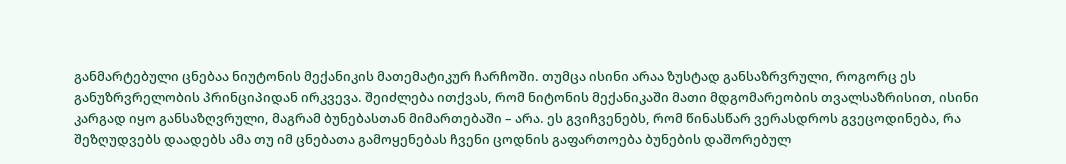განმარტებული ცნებაა ნიუტონის მექანიკის მათემატიკურ ჩარჩოში. თუმცა ისინი არაა ზუსტად განსაზრვრული, როგორც ეს განუზრვრელობის პრინციპიდან ირკვევა. შეიძლება ითქვას, რომ ნიტონის მექანიკაში მათი მდგომარეობის თვალსაზრისით, ისინი კარგად იყო განსაზღვრული, მაგრამ ბუნებასთან მიმართებაში – არა. ეს გვიჩვენებს, რომ წინასწარ ვერასდროს გვეცოდინება, რა შეზღუდვებს დაადებს ამა თუ იმ ცნებათა გამოყენებას ჩვენი ცოდნის გაფართოება ბუნების დაშორებულ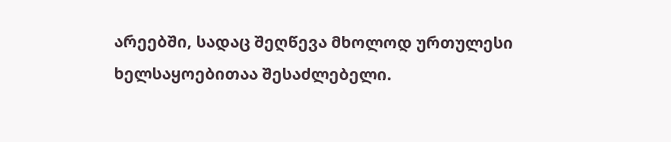არეებში, სადაც შეღწევა მხოლოდ ურთულესი ხელსაყოებითაა შესაძლებელი.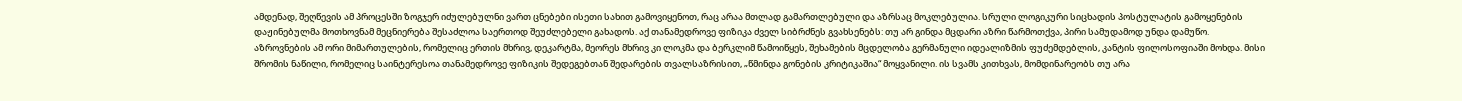ამდენად, შეღწევის ამ პროცესში ზოგჯერ იძულებულნი ვართ ცნებები ისეთი სახით გამოვიყენოთ, რაც არაა მთლად გამართლებული და აზრსაც მოკლებულია. სრული ლოგიკური სიცხადის პოსტულატის გამოყენების დაჟინებულმა მოთხოვნამ მეცნიერება შესაძლოა საერთოდ შეუძლებელი გახადოს. აქ თანამედროვე ფიზიკა ძველ სიბრძნეს გვახსენებს: თუ არ გინდა მცდარი აზრი წარმოთქვა, პირი სამუდამოდ უნდა დამუწო.
აზროვნების ამ ორი მიმართულების, რომელიც ერთის მხრივ, დეკარტმა, მეორეს მხრივ კი ლოკმა და ბერკლიმ წამოიწყეს, შეხამების მცდელობა გერმანული იდეალიზმის ფუძემდებლის, კანტის ფილოსოფიაში მოხდა. მისი შრომის ნაწილი, რომელიც საინტერესოა თანამედროვე ფიზიკის შედეგებთან შედარების თვალსაზრისით, „წმინდა გონების კრიტიკაშია“ მოყვანილი. ის სვამს კითხვას, მომდინარეობს თუ არა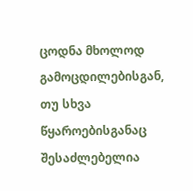ცოდნა მხოლოდ გამოცდილებისგან, თუ სხვა წყაროებისგანაც შესაძლებელია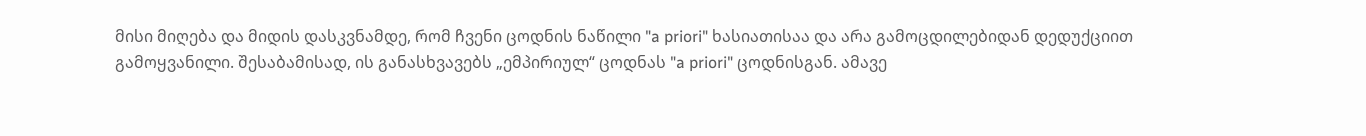მისი მიღება და მიდის დასკვნამდე, რომ ჩვენი ცოდნის ნაწილი "a priori" ხასიათისაა და არა გამოცდილებიდან დედუქციით გამოყვანილი. შესაბამისად, ის განასხვავებს „ემპირიულ“ ცოდნას "a priori" ცოდნისგან. ამავე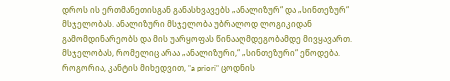დროს ის ერთმანეთისგან განასხვავებს „ანალიზურ“ და „სინთეზურ“ მსჯელობას. ანალიზური მსჯელობა უბრალოდ ლოგიკიდან გამომდინარეობს და მის უარყოფას წინააღმდეგობამდე მივყავართ. მსჯელობას, რომელიც არაა „ანალიზური,“ „სინთეზური“ ეწოდება.
როგორია, კანტის მიხედვით, "a priori" ცოდნის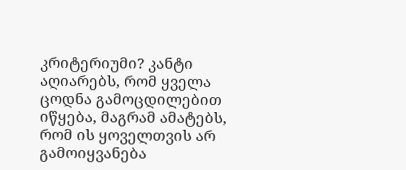კრიტერიუმი? კანტი აღიარებს, რომ ყველა ცოდნა გამოცდილებით იწყება, მაგრამ ამატებს, რომ ის ყოველთვის არ გამოიყვანება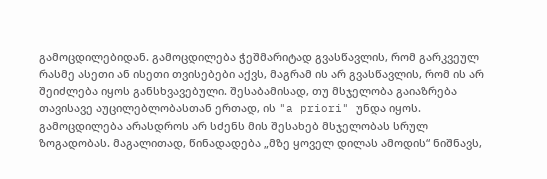გამოცდილებიდან. გამოცდილება ჭეშმარიტად გვასწავლის, რომ გარკვეულ რასმე ასეთი ან ისეთი თვისებები აქვს, მაგრამ ის არ გვასწავლის, რომ ის არ შეიძლება იყოს განსხვავებული. შესაბამისად, თუ მსჯელობა გაიაზრება თავისავე აუცილებლობასთან ერთად, ის "a priori" უნდა იყოს. გამოცდილება არასდროს არ სძენს მის შესახებ მსჯელობას სრულ ზოგადობას. მაგალითად, წინადადება „მზე ყოველ დილას ამოდის“ ნიშნავს,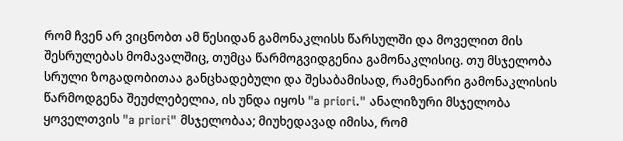რომ ჩვენ არ ვიცნობთ ამ წესიდან გამონაკლისს წარსულში და მოველით მის შესრულებას მომავალშიც, თუმცა წარმოგვიდგენია გამონაკლისიც. თუ მსჯელობა სრული ზოგადობითაა განცხადებული და შესაბამისად, რამენაირი გამონაკლისის წარმოდგენა შეუძლებელია, ის უნდა იყოს "a priori." ანალიზური მსჯელობა ყოველთვის "a priori" მსჯელობაა; მიუხედავად იმისა, რომ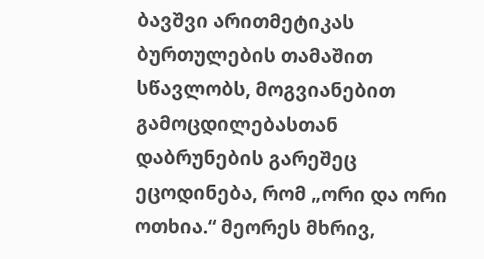ბავშვი არითმეტიკას ბურთულების თამაშით სწავლობს, მოგვიანებით გამოცდილებასთან დაბრუნების გარეშეც ეცოდინება, რომ „ორი და ორი ოთხია.“ მეორეს მხრივ,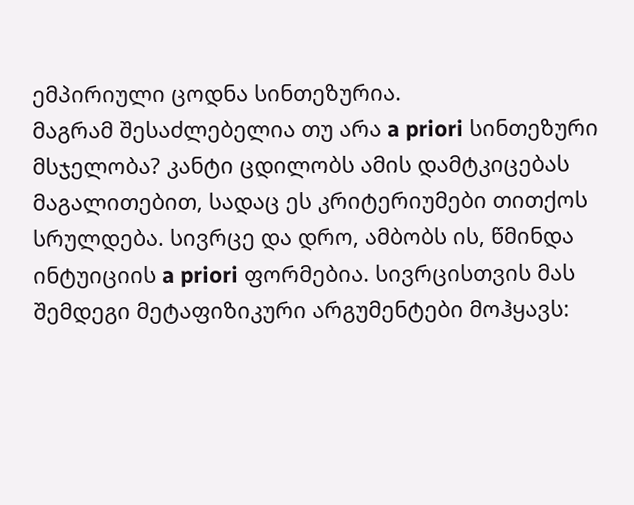ემპირიული ცოდნა სინთეზურია.
მაგრამ შესაძლებელია თუ არა a priori სინთეზური მსჯელობა? კანტი ცდილობს ამის დამტკიცებას მაგალითებით, სადაც ეს კრიტერიუმები თითქოს სრულდება. სივრცე და დრო, ამბობს ის, წმინდა ინტუიციის a priori ფორმებია. სივრცისთვის მას შემდეგი მეტაფიზიკური არგუმენტები მოჰყავს: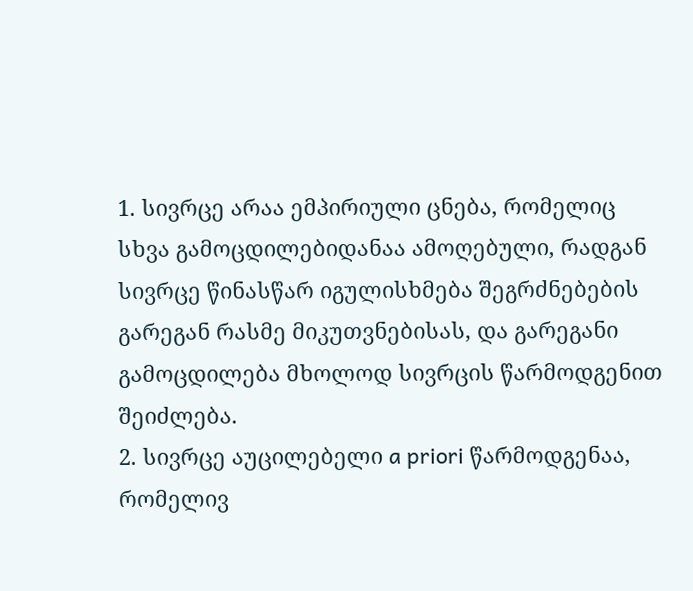1. სივრცე არაა ემპირიული ცნება, რომელიც სხვა გამოცდილებიდანაა ამოღებული, რადგან სივრცე წინასწარ იგულისხმება შეგრძნებების გარეგან რასმე მიკუთვნებისას, და გარეგანი გამოცდილება მხოლოდ სივრცის წარმოდგენით შეიძლება.
2. სივრცე აუცილებელი a priori წარმოდგენაა, რომელივ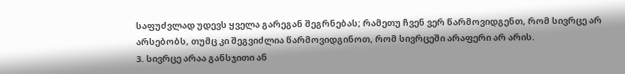საფუძვლად უდევს ყველა გარეგან შეგრნებას; რამეთუ ჩვენ ვერ წარმოვიდგენთ, რომ სივრცე არ არსებობს, თუმც კი შეგვიძლია წარმოვიდგინოთ, რომ სივრცეში არაფერი არ არის.
3. სივრცე არაა განსჯითი ან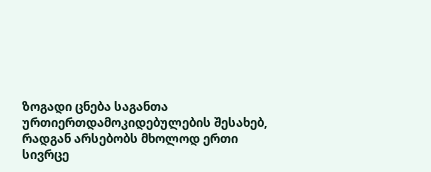ზოგადი ცნება საგანთა ურთიერთდამოკიდებულების შესახებ, რადგან არსებობს მხოლოდ ერთი სივრცე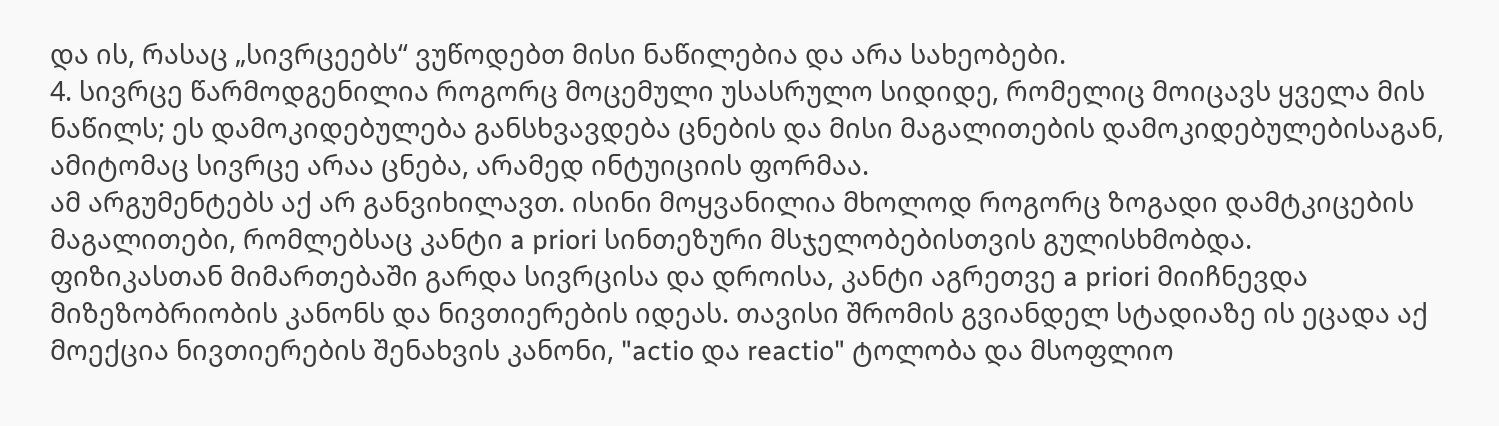და ის, რასაც „სივრცეებს“ ვუწოდებთ მისი ნაწილებია და არა სახეობები.
4. სივრცე წარმოდგენილია როგორც მოცემული უსასრულო სიდიდე, რომელიც მოიცავს ყველა მის ნაწილს; ეს დამოკიდებულება განსხვავდება ცნების და მისი მაგალითების დამოკიდებულებისაგან, ამიტომაც სივრცე არაა ცნება, არამედ ინტუიციის ფორმაა.
ამ არგუმენტებს აქ არ განვიხილავთ. ისინი მოყვანილია მხოლოდ როგორც ზოგადი დამტკიცების მაგალითები, რომლებსაც კანტი a priori სინთეზური მსჯელობებისთვის გულისხმობდა.
ფიზიკასთან მიმართებაში გარდა სივრცისა და დროისა, კანტი აგრეთვე a priori მიიჩნევდა მიზეზობრიობის კანონს და ნივთიერების იდეას. თავისი შრომის გვიანდელ სტადიაზე ის ეცადა აქ მოექცია ნივთიერების შენახვის კანონი, "actio და reactio" ტოლობა და მსოფლიო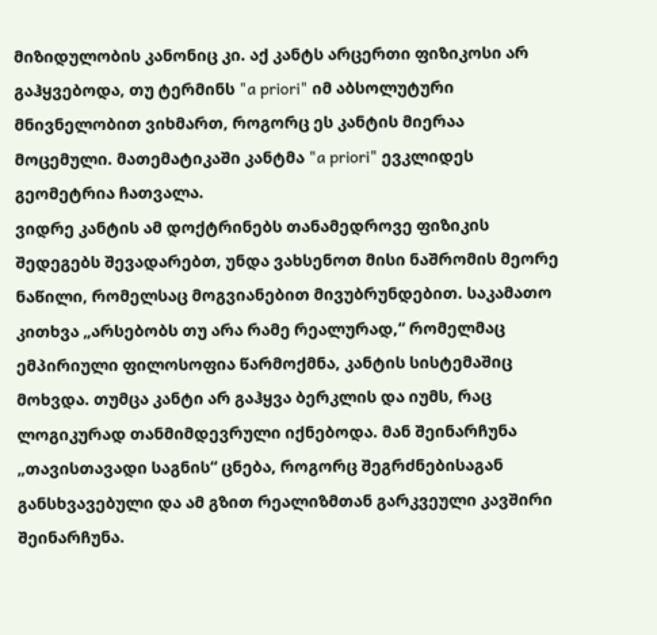მიზიდულობის კანონიც კი. აქ კანტს არცერთი ფიზიკოსი არ გაჰყვებოდა, თუ ტერმინს "a priori" იმ აბსოლუტური მნივნელობით ვიხმართ, როგორც ეს კანტის მიერაა მოცემული. მათემატიკაში კანტმა "a priori" ევკლიდეს გეომეტრია ჩათვალა.
ვიდრე კანტის ამ დოქტრინებს თანამედროვე ფიზიკის შედეგებს შევადარებთ, უნდა ვახსენოთ მისი ნაშრომის მეორე ნაწილი, რომელსაც მოგვიანებით მივუბრუნდებით. საკამათო კითხვა „არსებობს თუ არა რამე რეალურად,“ რომელმაც ემპირიული ფილოსოფია წარმოქმნა, კანტის სისტემაშიც მოხვდა. თუმცა კანტი არ გაჰყვა ბერკლის და იუმს, რაც ლოგიკურად თანმიმდევრული იქნებოდა. მან შეინარჩუნა „თავისთავადი საგნის“ ცნება, როგორც შეგრძნებისაგან განსხვავებული და ამ გზით რეალიზმთან გარკვეული კავშირი შეინარჩუნა.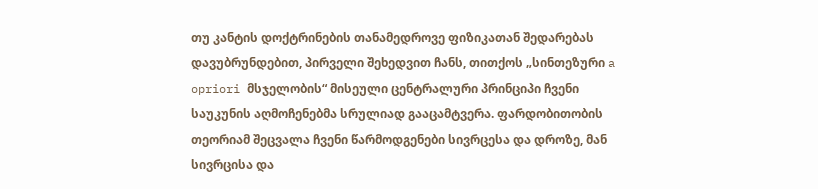თუ კანტის დოქტრინების თანამედროვე ფიზიკათან შედარებას დავუბრუნდებით, პირველი შეხედვით ჩანს, თითქოს „სინთეზური a opriori მსჯელობის“ მისეული ცენტრალური პრინციპი ჩვენი საუკუნის აღმოჩენებმა სრულიად გააცამტვერა. ფარდობითობის თეორიამ შეცვალა ჩვენი წარმოდგენები სივრცესა და დროზე, მან სივრცისა და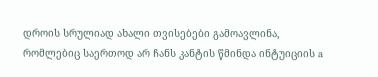დროის სრულიად ახალი თვისებები გამოავლინა, რომლებიც საერთოდ არ ჩანს კანტის წმინდა ინტუიციის a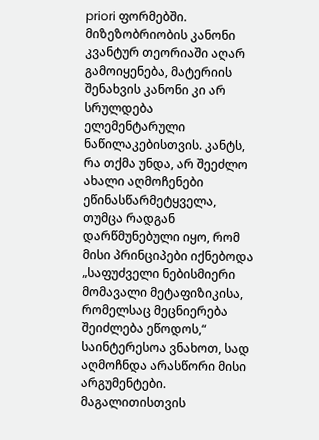priori ფორმებში. მიზეზობრიობის კანონი კვანტურ თეორიაში აღარ გამოიყენება, მატერიის შენახვის კანონი კი არ სრულდება ელემენტარული ნაწილაკებისთვის. კანტს, რა თქმა უნდა, არ შეეძლო ახალი აღმოჩენები ეწინასწარმეტყველა, თუმცა რადგან დარწმუნებული იყო, რომ მისი პრინციპები იქნებოდა „საფუძველი ნებისმიერი მომავალი მეტაფიზიკისა, რომელსაც მეცნიერება შეიძლება ეწოდოს,“ საინტერესოა ვნახოთ, სად აღმოჩნდა არასწორი მისი არგუმენტები.
მაგალითისთვის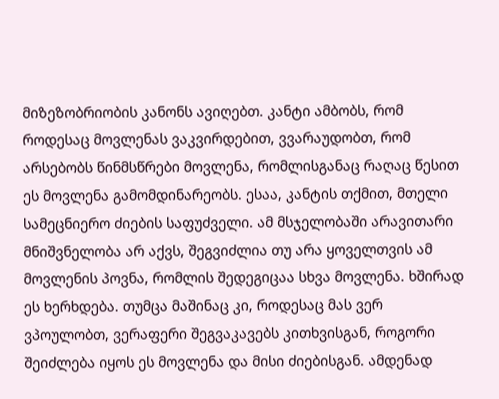მიზეზობრიობის კანონს ავიღებთ. კანტი ამბობს, რომ როდესაც მოვლენას ვაკვირდებით, ვვარაუდობთ, რომ არსებობს წინმსწრები მოვლენა, რომლისგანაც რაღაც წესით ეს მოვლენა გამომდინარეობს. ესაა, კანტის თქმით, მთელი სამეცნიერო ძიების საფუძველი. ამ მსჯელობაში არავითარი მნიშვნელობა არ აქვს, შეგვიძლია თუ არა ყოველთვის ამ მოვლენის პოვნა, რომლის შედეგიცაა სხვა მოვლენა. ხშირად ეს ხერხდება. თუმცა მაშინაც კი, როდესაც მას ვერ ვპოულობთ, ვერაფერი შეგვაკავებს კითხვისგან, როგორი შეიძლება იყოს ეს მოვლენა და მისი ძიებისგან. ამდენად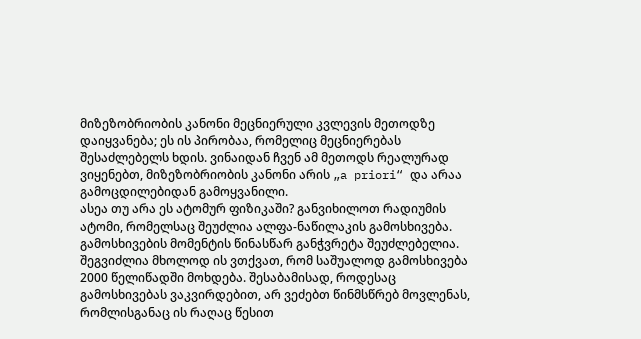მიზეზობრიობის კანონი მეცნიერული კვლევის მეთოდზე დაიყვანება; ეს ის პირობაა, რომელიც მეცნიერებას შესაძლებელს ხდის. ვინაიდან ჩვენ ამ მეთოდს რეალურად ვიყენებთ, მიზეზობრიობის კანონი არის „a priori“ და არაა გამოცდილებიდან გამოყვანილი.
ასეა თუ არა ეს ატომურ ფიზიკაში? განვიხილოთ რადიუმის ატომი, რომელსაც შეუძლია ალფა-ნაწილაკის გამოსხივება. გამოსხივების მომენტის წინასწარ განჭვრეტა შეუძლებელია. შეგვიძლია მხოლოდ ის ვთქვათ, რომ საშუალოდ გამოსხივება 2000 წელიწადში მოხდება. შესაბამისად, როდესაც გამოსხივებას ვაკვირდებით, არ ვეძებთ წინმსწრებ მოვლენას, რომლისგანაც ის რაღაც წესით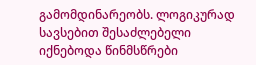გამომდინარეობს. ლოგიკურად სავსებით შესაძლებელი იქნებოდა წინმსწრები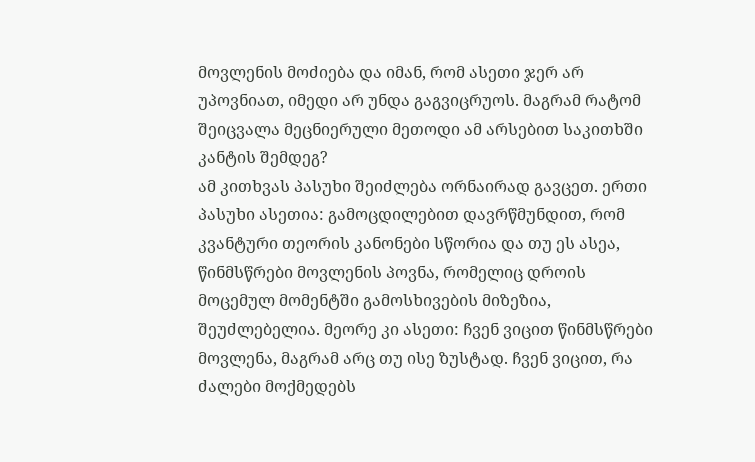მოვლენის მოძიება და იმან, რომ ასეთი ჯერ არ უპოვნიათ, იმედი არ უნდა გაგვიცრუოს. მაგრამ რატომ შეიცვალა მეცნიერული მეთოდი ამ არსებით საკითხში კანტის შემდეგ?
ამ კითხვას პასუხი შეიძლება ორნაირად გავცეთ. ერთი პასუხი ასეთია: გამოცდილებით დავრწმუნდით, რომ კვანტური თეორის კანონები სწორია და თუ ეს ასეა, წინმსწრები მოვლენის პოვნა, რომელიც დროის მოცემულ მომენტში გამოსხივების მიზეზია, შეუძლებელია. მეორე კი ასეთი: ჩვენ ვიცით წინმსწრები მოვლენა, მაგრამ არც თუ ისე ზუსტად. ჩვენ ვიცით, რა ძალები მოქმედებს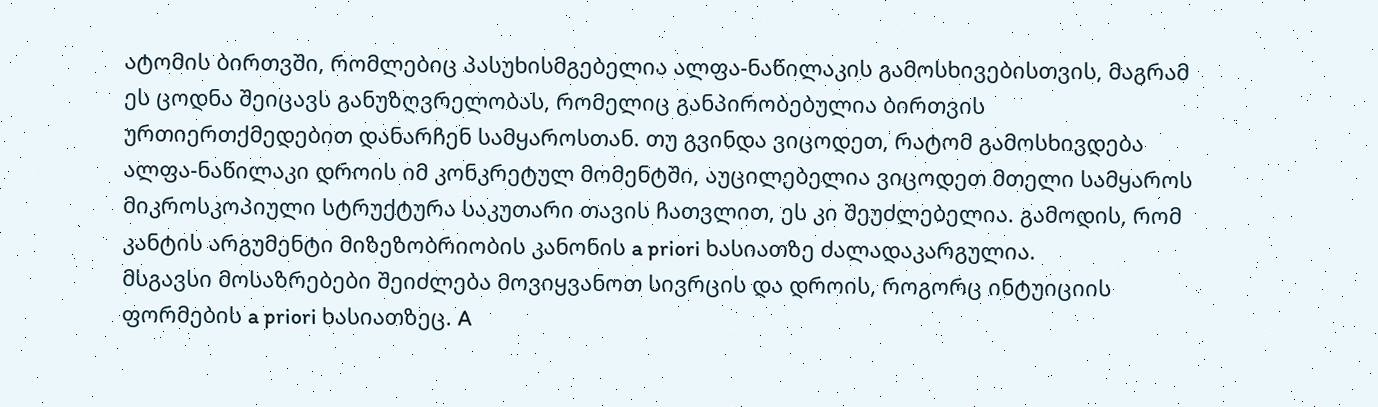ატომის ბირთვში, რომლებიც პასუხისმგებელია ალფა-ნაწილაკის გამოსხივებისთვის, მაგრამ ეს ცოდნა შეიცავს განუზღვრელობას, რომელიც განპირობებულია ბირთვის ურთიერთქმედებით დანარჩენ სამყაროსთან. თუ გვინდა ვიცოდეთ, რატომ გამოსხივდება ალფა-ნაწილაკი დროის იმ კონკრეტულ მომენტში, აუცილებელია ვიცოდეთ მთელი სამყაროს მიკროსკოპიული სტრუქტურა საკუთარი თავის ჩათვლით, ეს კი შეუძლებელია. გამოდის, რომ კანტის არგუმენტი მიზეზობრიობის კანონის a priori ხასიათზე ძალადაკარგულია.
მსგავსი მოსაზრებები შეიძლება მოვიყვანოთ სივრცის და დროის, როგორც ინტუიციის ფორმების a priori ხასიათზეც. A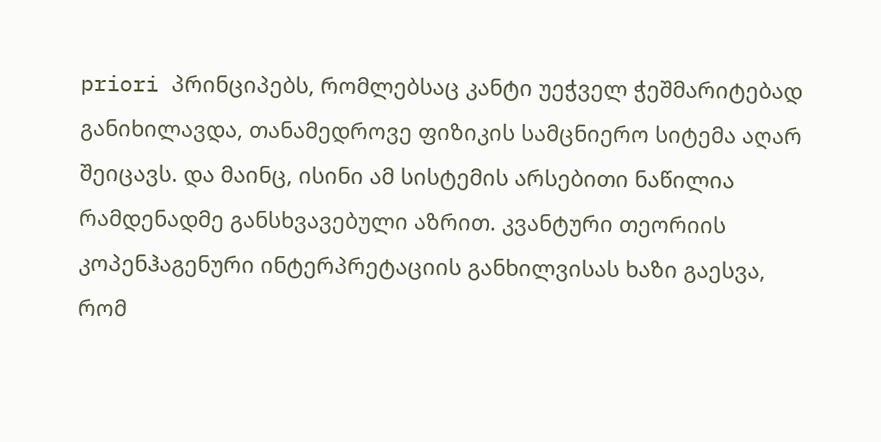priori პრინციპებს, რომლებსაც კანტი უეჭველ ჭეშმარიტებად განიხილავდა, თანამედროვე ფიზიკის სამცნიერო სიტემა აღარ შეიცავს. და მაინც, ისინი ამ სისტემის არსებითი ნაწილია რამდენადმე განსხვავებული აზრით. კვანტური თეორიის კოპენჰაგენური ინტერპრეტაციის განხილვისას ხაზი გაესვა, რომ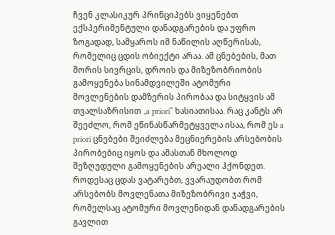ჩვენ კლასიკურ პრინციპებს ვიყენებთ ექსპერიმენტული დანადგარების და უფრო ზოგადად, სამყაროს იმ ნაწილის აღწერისას, რომელიც ცდის ობიექტი არაა. ამ ცნებების, მათ შორის სივრცის, დროის და მიზეზობრიობის გამოყენება სინამდვილეში ატომური მოვლენების დამზერის პირობაა და სიტყვის ამ თვალსაზრისით „a priori“ ხასიათისაა. რაც კანტს არ შეეძლო, რომ ეწინასწარმეტყველა ისაა, რომ ეს a priori ცნებები შეიძლება მეცნიერების არსებობის პირობებიც იყოს და ამასთან მხოლოდ შეზღუდული გამოყენების არეალი ჰქონდეთ. როდესაც ცდას ვატარებთ, ვვარაუდობთ რომ არსებობს მოვლენათა მიზეზობრივი ჯაჭვი, რომელსაც ატომური მოვლენიდან დანადგარების გავლით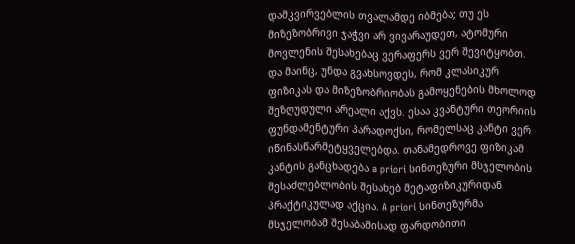დამკვირვებლის თვალამდე იბმება; თუ ეს მიზეზობრივი ჯაჭვი არ ვივარაუდეთ, ატომური მოვლენის შესახებაც ვერაფერს ვერ შევიტყობთ. და მაინც, უნდა გვახსოვდეს, რომ კლასიკურ ფიზიკას და მიზეზობრიობას გამოყენების მხოლოდ შეზღუდული არეალი აქვს. ესაა კვანტური თეორიის ფუნდამენტური პარადოქსი, რომელსაც კანტი ვერ იწინასწარმეტყველებდა. თანამედროვე ფიზიკამ კანტის განცხადება a priori სინთეზური მსჯელობის შესაძლებლობის შესახებ მეტაფიზიკურიდან პრაქტიკულად აქცია. A priori სინთეზურმა მსჯელობამ შესაბამისად ფარდობითი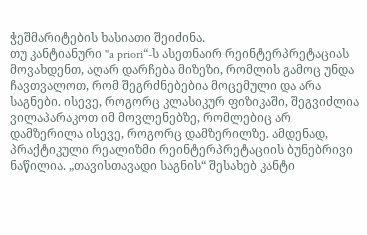ჭეშმარიტების ხასიათი შეიძინა.
თუ კანტიანური "a priori“-ს ასეთნაირ რეინტერპრეტაციას მოვახდენთ, აღარ დარჩება მიზეზი, რომლის გამოც უნდა ჩავთვალოთ, რომ შეგრძნებებია მოცემული და არა საგნები. ისევე, როგორც კლასიკურ ფიზიკაში, შეგვიძლია ვილაპარაკოთ იმ მოვლენებზე, რომლებიც არ დამზერილა ისევე, როგორც დამზერილზე. ამდენად, პრაქტიკული რეალიზმი რეინტერპრეტაციის ბუნებრივი ნაწილია. „თავისთავადი საგნის“ შესახებ კანტი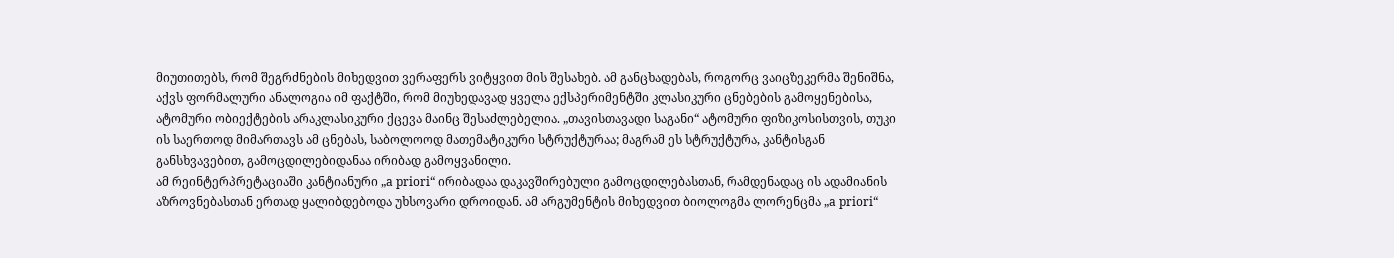მიუთითებს, რომ შეგრძნების მიხედვით ვერაფერს ვიტყვით მის შესახებ. ამ განცხადებას, როგორც ვაიცზეკერმა შენიშნა, აქვს ფორმალური ანალოგია იმ ფაქტში, რომ მიუხედავად ყველა ექსპერიმენტში კლასიკური ცნებების გამოყენებისა, ატომური ობიექტების არაკლასიკური ქცევა მაინც შესაძლებელია. „თავისთავადი საგანი“ ატომური ფიზიკოსისთვის, თუკი ის საერთოდ მიმართავს ამ ცნებას, საბოლოოდ მათემატიკური სტრუქტურაა; მაგრამ ეს სტრუქტურა, კანტისგან განსხვავებით, გამოცდილებიდანაა ირიბად გამოყვანილი.
ამ რეინტერპრეტაციაში კანტიანური „a priori“ ირიბადაა დაკავშირებული გამოცდილებასთან, რამდენადაც ის ადამიანის აზროვნებასთან ერთად ყალიბდებოდა უხსოვარი დროიდან. ამ არგუმენტის მიხედვით ბიოლოგმა ლორენცმა „a priori“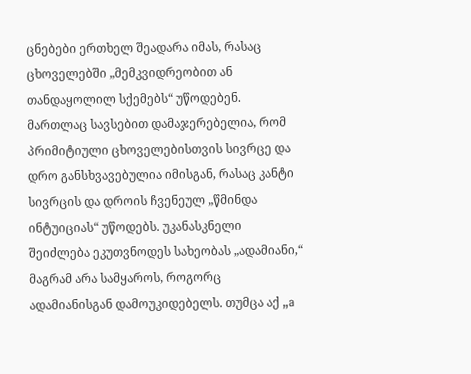ცნებები ერთხელ შეადარა იმას, რასაც ცხოველებში „მემკვიდრეობით ან თანდაყოლილ სქემებს“ უწოდებენ. მართლაც სავსებით დამაჯერებელია, რომ პრიმიტიული ცხოველებისთვის სივრცე და დრო განსხვავებულია იმისგან, რასაც კანტი სივრცის და დროის ჩვენეულ „წმინდა ინტუიციას“ უწოდებს. უკანასკნელი შეიძლება ეკუთვნოდეს სახეობას „ადამიანი,“ მაგრამ არა სამყაროს, როგორც ადამიანისგან დამოუკიდებელს. თუმცა აქ „a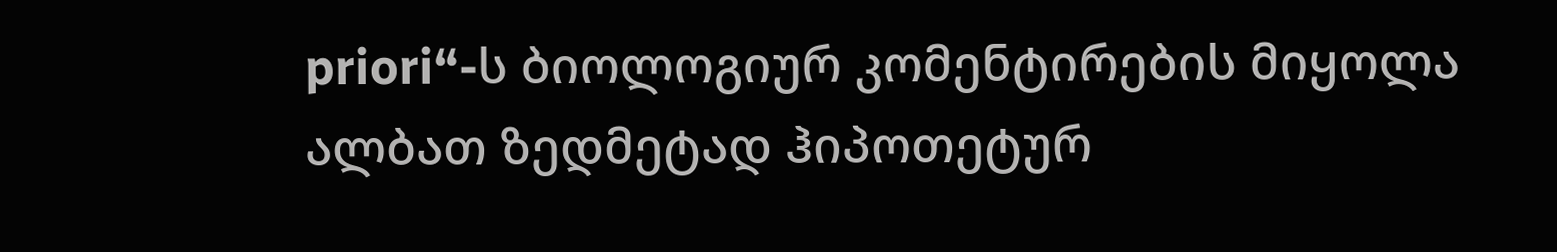priori“-ს ბიოლოგიურ კომენტირების მიყოლა ალბათ ზედმეტად ჰიპოთეტურ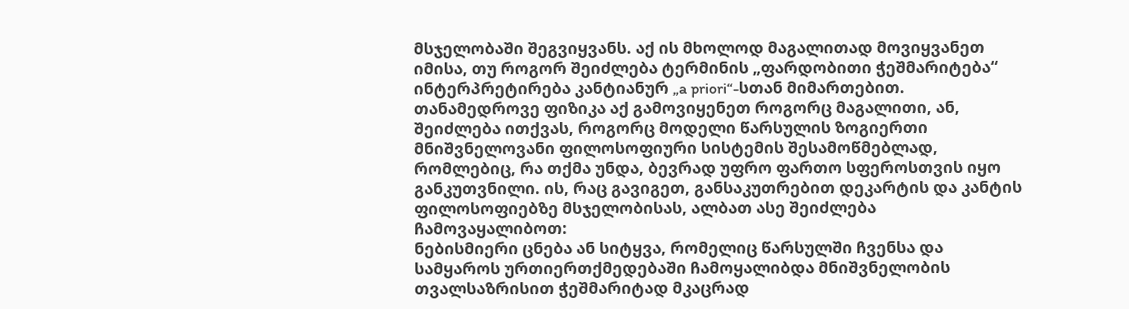მსჯელობაში შეგვიყვანს. აქ ის მხოლოდ მაგალითად მოვიყვანეთ იმისა, თუ როგორ შეიძლება ტერმინის „ფარდობითი ჭეშმარიტება“ ინტერპრეტირება კანტიანურ „a priori“-სთან მიმართებით.
თანამედროვე ფიზიკა აქ გამოვიყენეთ როგორც მაგალითი, ან, შეიძლება ითქვას, როგორც მოდელი წარსულის ზოგიერთი მნიშვნელოვანი ფილოსოფიური სისტემის შესამოწმებლად, რომლებიც, რა თქმა უნდა, ბევრად უფრო ფართო სფეროსთვის იყო განკუთვნილი. ის, რაც გავიგეთ, განსაკუთრებით დეკარტის და კანტის ფილოსოფიებზე მსჯელობისას, ალბათ ასე შეიძლება ჩამოვაყალიბოთ:
ნებისმიერი ცნება ან სიტყვა, რომელიც წარსულში ჩვენსა და სამყაროს ურთიერთქმედებაში ჩამოყალიბდა მნიშვნელობის თვალსაზრისით ჭეშმარიტად მკაცრად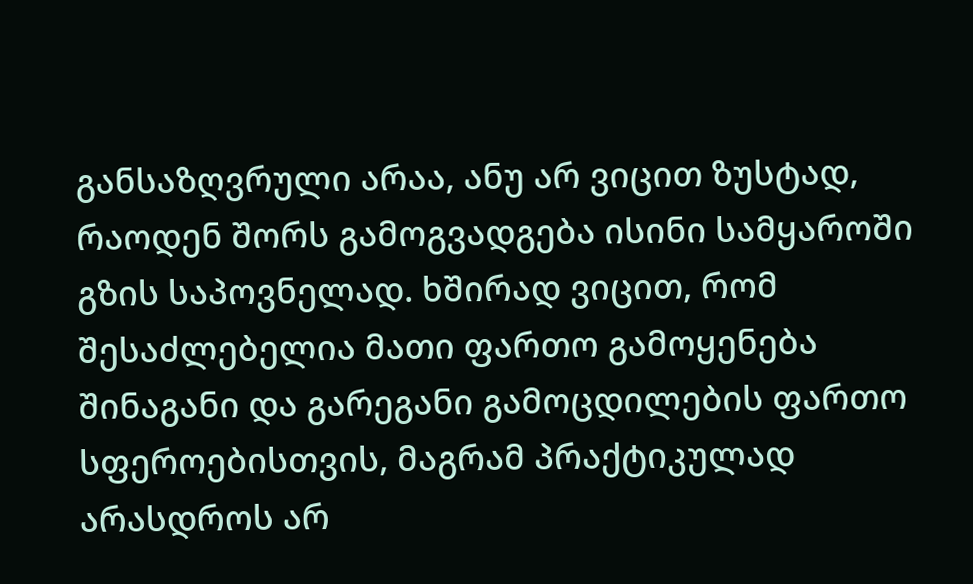განსაზღვრული არაა, ანუ არ ვიცით ზუსტად, რაოდენ შორს გამოგვადგება ისინი სამყაროში გზის საპოვნელად. ხშირად ვიცით, რომ შესაძლებელია მათი ფართო გამოყენება შინაგანი და გარეგანი გამოცდილების ფართო სფეროებისთვის, მაგრამ პრაქტიკულად არასდროს არ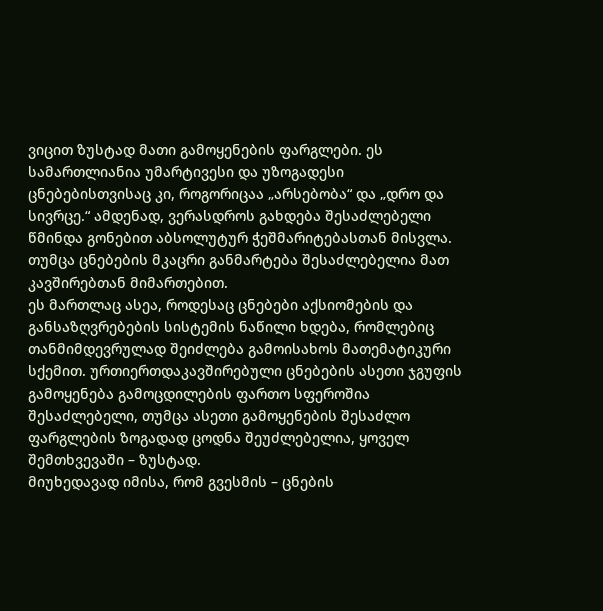ვიცით ზუსტად მათი გამოყენების ფარგლები. ეს სამართლიანია უმარტივესი და უზოგადესი ცნებებისთვისაც კი, როგორიცაა „არსებობა“ და „დრო და სივრცე.“ ამდენად, ვერასდროს გახდება შესაძლებელი წმინდა გონებით აბსოლუტურ ჭეშმარიტებასთან მისვლა.
თუმცა ცნებების მკაცრი განმარტება შესაძლებელია მათ კავშირებთან მიმართებით.
ეს მართლაც ასეა, როდესაც ცნებები აქსიომების და განსაზღვრებების სისტემის ნაწილი ხდება, რომლებიც თანმიმდევრულად შეიძლება გამოისახოს მათემატიკური სქემით. ურთიერთდაკავშირებული ცნებების ასეთი ჯგუფის გამოყენება გამოცდილების ფართო სფეროშია შესაძლებელი, თუმცა ასეთი გამოყენების შესაძლო ფარგლების ზოგადად ცოდნა შეუძლებელია, ყოველ შემთხვევაში – ზუსტად.
მიუხედავად იმისა, რომ გვესმის – ცნების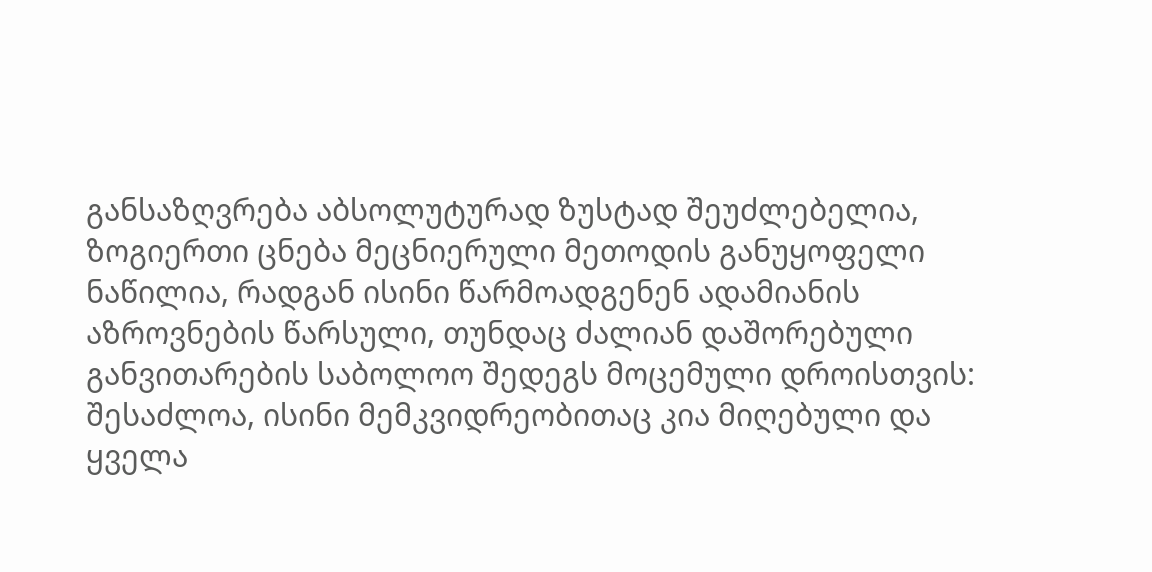განსაზღვრება აბსოლუტურად ზუსტად შეუძლებელია, ზოგიერთი ცნება მეცნიერული მეთოდის განუყოფელი ნაწილია, რადგან ისინი წარმოადგენენ ადამიანის აზროვნების წარსული, თუნდაც ძალიან დაშორებული განვითარების საბოლოო შედეგს მოცემული დროისთვის: შესაძლოა, ისინი მემკვიდრეობითაც კია მიღებული და ყველა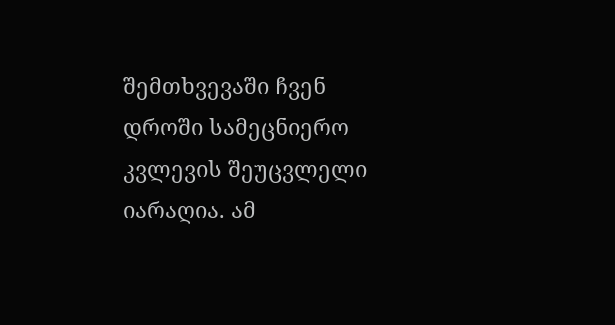შემთხვევაში ჩვენ დროში სამეცნიერო კვლევის შეუცვლელი იარაღია. ამ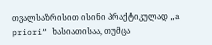თვალსაზრისით ისინი პრაქტიკულად „a priori“ ხასიათისაა, თუმცა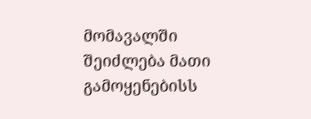მომავალში შეიძლება მათი გამოყენებისს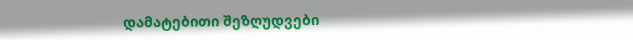დამატებითი შეზღუდვები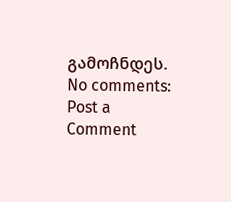გამოჩნდეს.
No comments:
Post a Comment